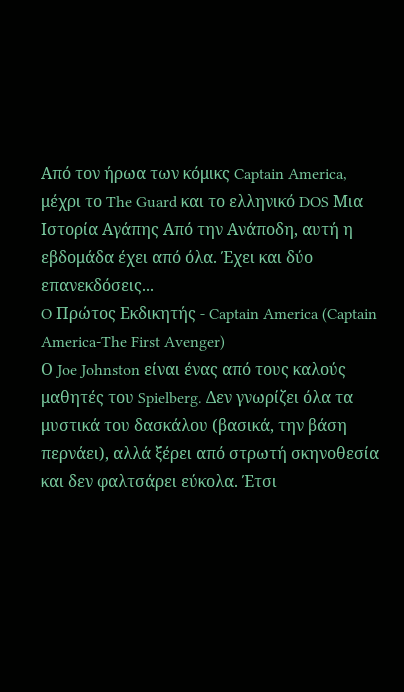Από τον ήρωα των κόμικς Captain America, μέχρι το The Guard και το ελληνικό DOS Μια Iστορία Aγάπης Aπό την Aνάποδη, αυτή η εβδομάδα έχει από όλα. Έχει και δύο επανεκδόσεις...
O Πρώτος Εκδικητής - Captain America (Captain America-The First Avenger)
Ο Joe Johnston είναι ένας από τους καλούς μαθητές του Spielberg. Δεν γνωρίζει όλα τα μυστικά του δασκάλου (βασικά, την βάση περνάει), αλλά ξέρει από στρωτή σκηνοθεσία και δεν φαλτσάρει εύκολα. Έτσι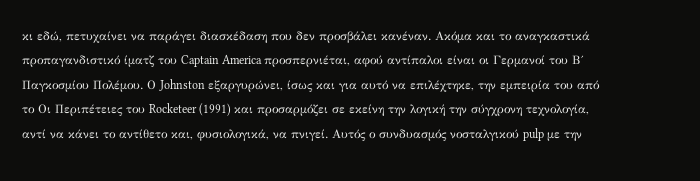κι εδώ, πετυχαίνει να παράγει διασκέδαση που δεν προσβάλει κανέναν. Ακόμα και το αναγκαστικά προπαγανδιστικό ίματζ του Captain America προσπερνιέται, αφού αντίπαλοι είναι οι Γερμανοί του Β΄ Παγκοσμίου Πολέμου. Ο Johnston εξαργυρώνει, ίσως και για αυτό να επιλέχτηκε, την εμπειρία του από το Οι Περιπέτειες του Rocketeer (1991) και προσαρμόζει σε εκείνη την λογική την σύγχρονη τεχνολογία, αντί να κάνει το αντίθετο και, φυσιολογικά, να πνιγεί. Αυτός ο συνδυασμός νοσταλγικού pulp με την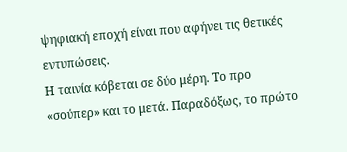ψηφιακή εποχή είναι που αφήνει τις θετικές εντυπώσεις.
Η ταινία κόβεται σε δύο μέρη. Το προ «σούπερ» και το μετά. Παραδόξως, το πρώτο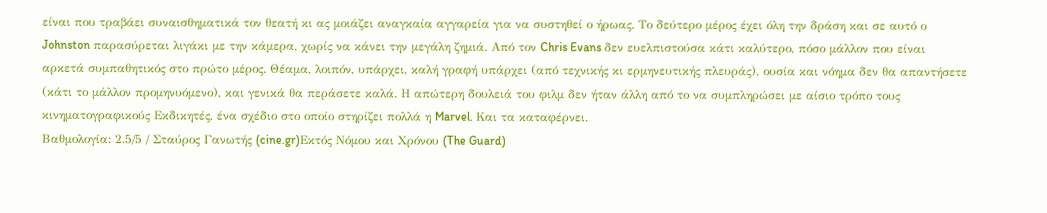είναι που τραβάει συναισθηματικά τον θεατή κι ας μοιάζει αναγκαία αγγαρεία για να συστηθεί ο ήρωας. Το δεύτερο μέρος έχει όλη την δράση και σε αυτό ο Johnston παρασύρεται λιγάκι με την κάμερα, χωρίς να κάνει την μεγάλη ζημιά. Από τον Chris Evans δεν ευελπιστούσα κάτι καλύτερο, πόσο μάλλον που είναι αρκετά συμπαθητικός στο πρώτο μέρος. Θέαμα, λοιπόν, υπάρχει, καλή γραφή υπάρχει (από τεχνικής κι ερμηνευτικής πλευράς), ουσία και νόημα δεν θα απαντήσετε (κάτι το μάλλον προμηνυόμενο), και γενικά θα περάσετε καλά. Η απώτερη δουλειά του φιλμ δεν ήταν άλλη από το να συμπληρώσει με αίσιο τρόπο τους κινηματογραφικούς Εκδικητές, ένα σχέδιο στο οποίο στηρίζει πολλά η Marvel. Και τα καταφέρνει.
Βαθμολογία: 2.5/5 / Σταύρος Γανωτής (cine.gr)Εκτός Νόμου και Χρόνου (The Guard)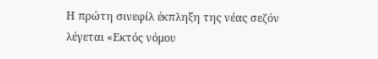Η πρώτη σινεφίλ έκπληξη της νέας σεζόν λέγεται «Εκτός νόμου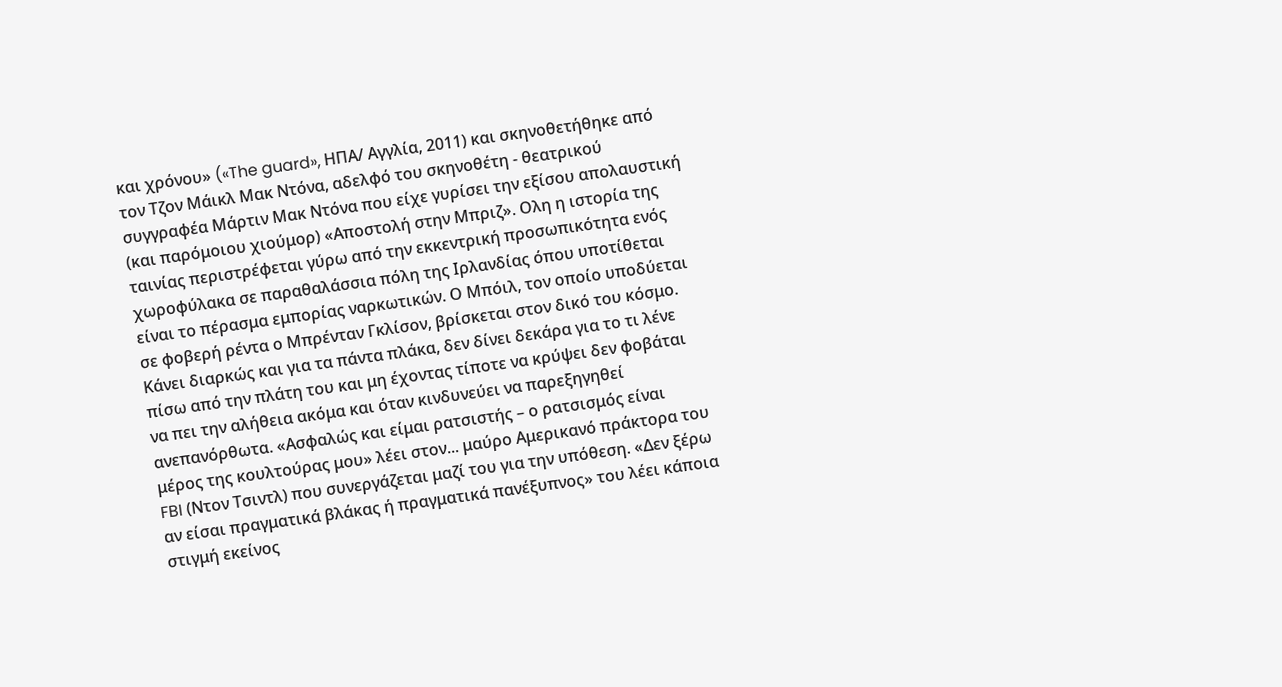και χρόνου» («The guard», ΗΠΑ/ Αγγλία, 2011) και σκηνοθετήθηκε από τον Τζον Μάικλ Μακ Ντόνα, αδελφό του σκηνοθέτη - θεατρικού συγγραφέα Mάρτιν Μακ Ντόνα που είχε γυρίσει την εξίσου απολαυστική (και παρόμοιου χιούμορ) «Αποστολή στην Μπριζ». Ολη η ιστορία της ταινίας περιστρέφεται γύρω από την εκκεντρική προσωπικότητα ενός χωροφύλακα σε παραθαλάσσια πόλη της Ιρλανδίας όπου υποτίθεται είναι το πέρασμα εμπορίας ναρκωτικών. Ο Μπόιλ, τον οποίο υποδύεται σε φοβερή ρέντα ο Μπρένταν Γκλίσον, βρίσκεται στον δικό του κόσμο. Κάνει διαρκώς και για τα πάντα πλάκα, δεν δίνει δεκάρα για το τι λένε πίσω από την πλάτη του και μη έχοντας τίποτε να κρύψει δεν φοβάται να πει την αλήθεια ακόμα και όταν κινδυνεύει να παρεξηγηθεί ανεπανόρθωτα. «Ασφαλώς και είμαι ρατσιστής – ο ρατσισμός είναι μέρος της κουλτούρας μου» λέει στον... μαύρο Αμερικανό πράκτορα του FBI (Ντον Τσιντλ) που συνεργάζεται μαζί του για την υπόθεση. «Δεν ξέρω αν είσαι πραγματικά βλάκας ή πραγματικά πανέξυπνος» του λέει κάποια στιγμή εκείνος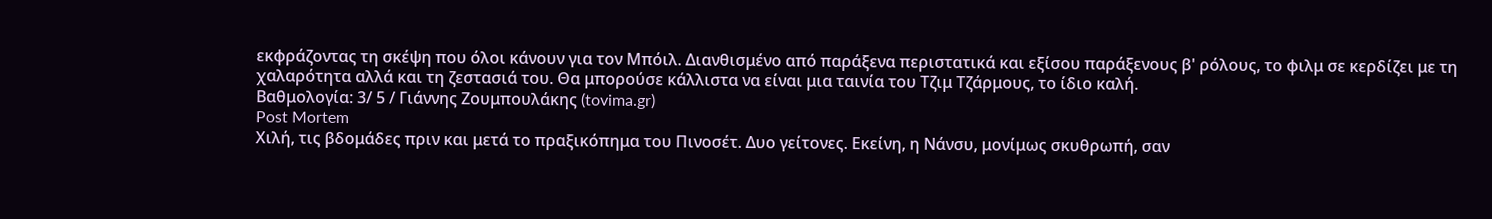εκφράζοντας τη σκέψη που όλοι κάνουν για τον Μπόιλ. Διανθισμένο από παράξενα περιστατικά και εξίσου παράξενους β' ρόλους, το φιλμ σε κερδίζει με τη χαλαρότητα αλλά και τη ζεστασιά του. Θα μπορούσε κάλλιστα να είναι μια ταινία του Τζιμ Τζάρμους, το ίδιο καλή.
Βαθμολογία: 3/ 5 / Γιάννης Ζουμπουλάκης (tovima.gr)
Post Mortem
Χιλή, τις βδομάδες πριν και μετά το πραξικόπημα του Πινοσέτ. Δυο γείτονες. Εκείνη, η Νάνσυ, μονίμως σκυθρωπή, σαν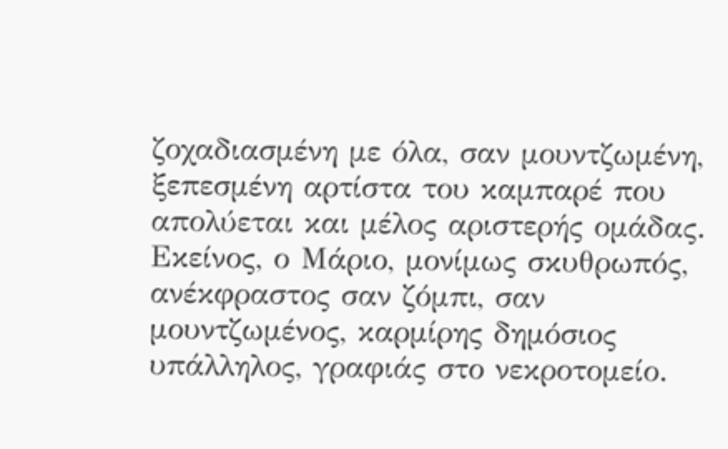ζοχαδιασμένη με όλα, σαν μουντζωμένη, ξεπεσμένη αρτίστα του καμπαρέ που απολύεται και μέλος αριστερής ομάδας. Εκείνος, ο Μάριο, μονίμως σκυθρωπός, ανέκφραστος σαν ζόμπι, σαν μουντζωμένος, καρμίρης δημόσιος υπάλληλος, γραφιάς στο νεκροτομείο.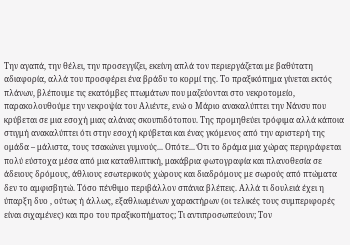Την αγαπά, την θέλει, την προσεγγίζει, εκείνη απλά τον περιεργάζεται με βαθύτατη αδιαφορία, αλλά του προσφέρει ένα βράδυ το κορμί της. Το πραξικόπημα γίνεται εκτός πλάνων, βλέπουμε τις εκατόμβες πτωμάτων που μαζεύονται στο νεκροτομείο, παρακολουθούμε την νεκροψία του Αλιέντε, ενώ ο Μάριο ανακαλύπτει την Νάνσυ που κρύβεται σε μια εσοχή μιας αλάνας σκουπιδότοπου. Της προμηθεύει τρόφιμα αλλά κάποια στιγμή ανακαλύπτει ότι στην εσοχή κρύβεται και ένας γκόμενος από την αριστερή της ομάδα – μάλιστα, τους τσακώνει γυμνούς... Οπότε... Ότι το δράμα μια χώρας περιγράφεται πολύ εύστοχα μέσα από μια καταθλιπτική, μακάβρια φωτογραφία και πλανοθεσία σε άδειους δρόμους, άθλιους εσωτερικούς χώρους και διαδρόμους με σωρούς από πτώματα δεν το αμφισβητώ. Τόσο πένθιμο περιβάλλον σπάνια βλέπεις. Αλλά τι δουλειά έχει η ύπαρξη δυο , ούτως ή άλλως, εξαθλιωμένων χαρακτήρων (οι τελικές τους συμπεριφορές είναι σιχαμένες) και προ του πραξικοπήματος; Τι αντιπροσωπεύουν; Τον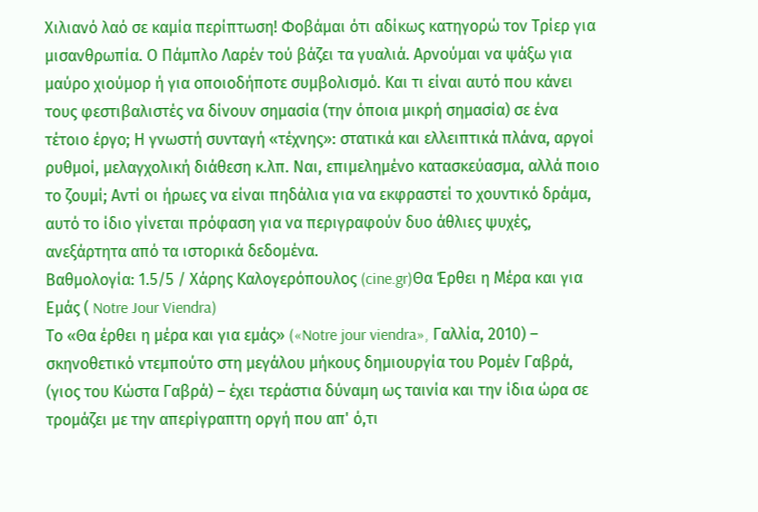Χιλιανό λαό σε καμία περίπτωση! Φοβάμαι ότι αδίκως κατηγορώ τον Τρίερ για μισανθρωπία. Ο Πάμπλο Λαρέν τού βάζει τα γυαλιά. Αρνούμαι να ψάξω για μαύρο χιούμορ ή για οποιοδήποτε συμβολισμό. Και τι είναι αυτό που κάνει τους φεστιβαλιστές να δίνουν σημασία (την όποια μικρή σημασία) σε ένα τέτοιο έργο; Η γνωστή συνταγή «τέχνης»: στατικά και ελλειπτικά πλάνα, αργοί ρυθμοί, μελαγχολική διάθεση κ.λπ. Ναι, επιμελημένο κατασκεύασμα, αλλά ποιο το ζουμί; Αντί οι ήρωες να είναι πηδάλια για να εκφραστεί το χουντικό δράμα, αυτό το ίδιο γίνεται πρόφαση για να περιγραφούν δυο άθλιες ψυχές, ανεξάρτητα από τα ιστορικά δεδομένα.
Βαθμολογία: 1.5/5 / Χάρης Καλογερόπουλος (cine.gr)Θα Έρθει η Μέρα και για Εμάς ( Notre Jour Viendra)
Το «Θα έρθει η μέρα και για εμάς» («Notre jour viendra», Γαλλία, 2010) – σκηνοθετικό ντεμπούτο στη μεγάλου μήκους δημιουργία του Ρομέν Γαβρά, (γιος του Κώστα Γαβρά) – έχει τεράστια δύναμη ως ταινία και την ίδια ώρα σε τρομάζει με την απερίγραπτη οργή που απ' ό,τι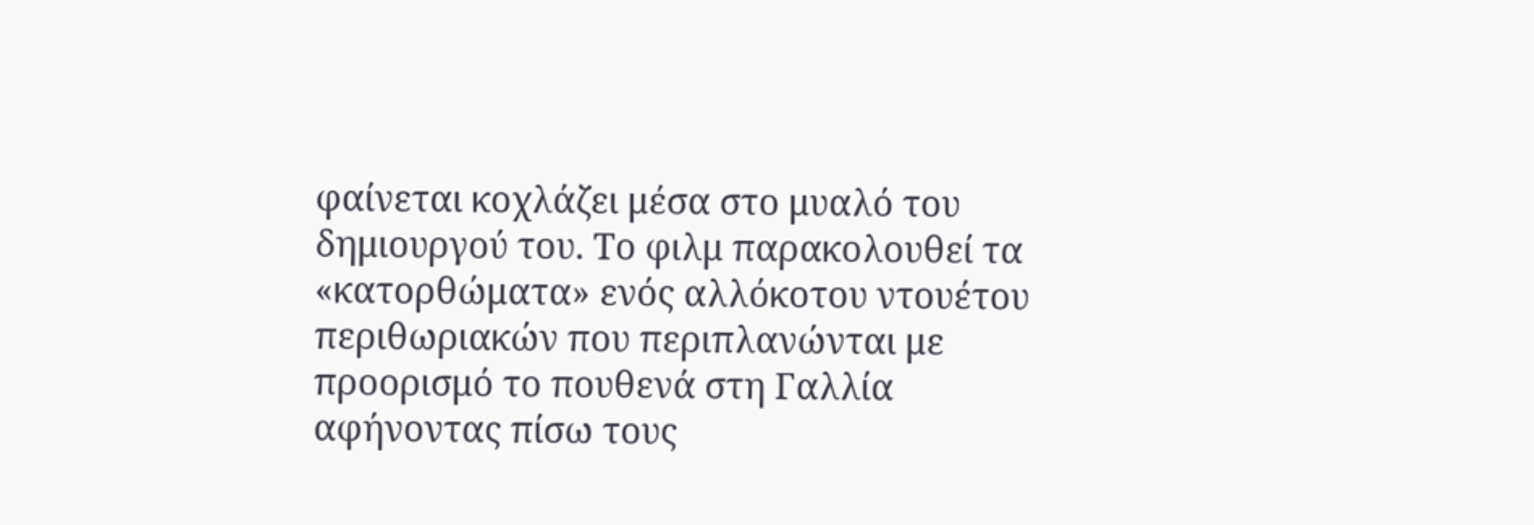φαίνεται κοχλάζει μέσα στο μυαλό του δημιουργού του. Το φιλμ παρακολουθεί τα «κατορθώματα» ενός αλλόκοτου ντουέτου περιθωριακών που περιπλανώνται με προορισμό το πουθενά στη Γαλλία αφήνοντας πίσω τους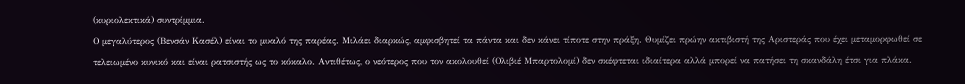(κυριολεκτικά) συντρίμμια.
Ο μεγαλύτερος (Βενσάν Κασέλ) είναι το μυαλό της παρέας. Μιλάει διαρκώς, αμφισβητεί τα πάντα και δεν κάνει τίποτε στην πράξη. Θυμίζει πρώην ακτιβιστή της Αριστεράς που έχει μεταμορφωθεί σε τελειωμένο κυνικό και είναι ρατσιστής ως το κόκαλο. Αντιθέτως, ο νεότερος που τον ακολουθεί (Ολιβιέ Μπαρτολομί) δεν σκέφτεται ιδιαίτερα αλλά μπορεί να πατήσει τη σκανδάλη έτσι για πλάκα.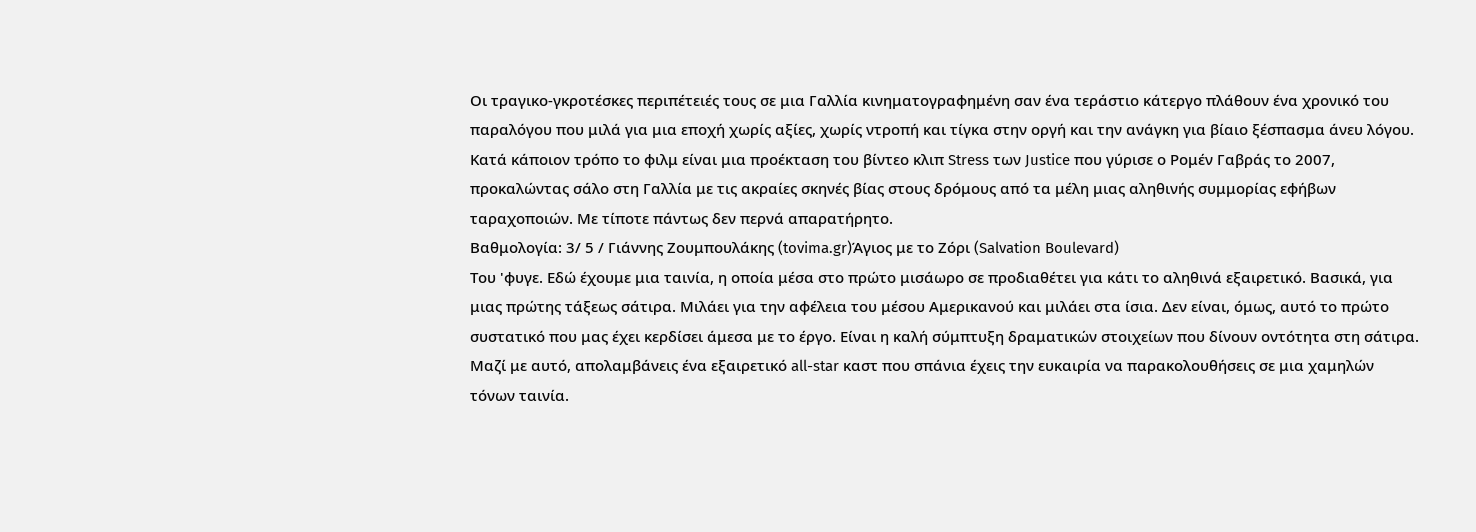Οι τραγικο-γκροτέσκες περιπέτειές τους σε μια Γαλλία κινηματογραφημένη σαν ένα τεράστιο κάτεργο πλάθουν ένα χρονικό του παραλόγου που μιλά για μια εποχή χωρίς αξίες, χωρίς ντροπή και τίγκα στην οργή και την ανάγκη για βίαιο ξέσπασμα άνευ λόγου. Κατά κάποιον τρόπο το φιλμ είναι μια προέκταση του βίντεο κλιπ Stress των Justice που γύρισε ο Ρομέν Γαβράς το 2007, προκαλώντας σάλο στη Γαλλία με τις ακραίες σκηνές βίας στους δρόμους από τα μέλη μιας αληθινής συμμορίας εφήβων ταραχοποιών. Με τίποτε πάντως δεν περνά απαρατήρητο.
Βαθμολογία: 3/ 5 / Γιάννης Ζουμπουλάκης (tovima.gr)Άγιος με το Ζόρι (Salvation Boulevard)
Του 'φυγε. Εδώ έχουμε μια ταινία, η οποία μέσα στο πρώτο μισάωρο σε προδιαθέτει για κάτι το αληθινά εξαιρετικό. Βασικά, για μιας πρώτης τάξεως σάτιρα. Μιλάει για την αφέλεια του μέσου Αμερικανού και μιλάει στα ίσια. Δεν είναι, όμως, αυτό το πρώτο συστατικό που μας έχει κερδίσει άμεσα με το έργο. Είναι η καλή σύμπτυξη δραματικών στοιχείων που δίνουν οντότητα στη σάτιρα. Μαζί με αυτό, απολαμβάνεις ένα εξαιρετικό all-star καστ που σπάνια έχεις την ευκαιρία να παρακολουθήσεις σε μια χαμηλών τόνων ταινία.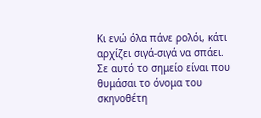Κι ενώ όλα πάνε ρολόι, κάτι αρχίζει σιγά-σιγά να σπάει. Σε αυτό το σημείο είναι που θυμάσαι το όνομα του σκηνοθέτη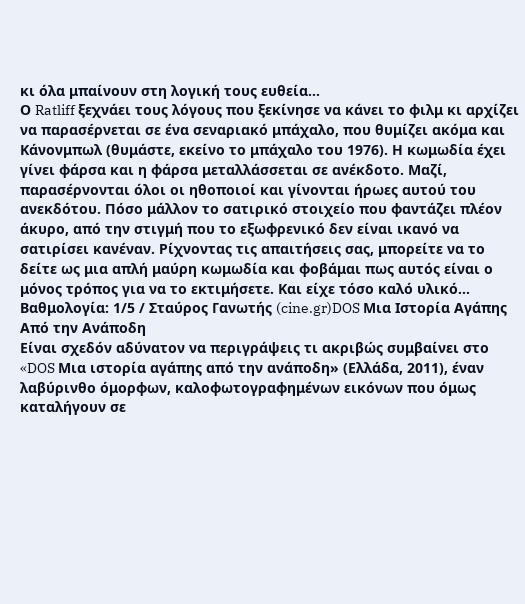κι όλα μπαίνουν στη λογική τους ευθεία...
Ο Ratliff ξεχνάει τους λόγους που ξεκίνησε να κάνει το φιλμ κι αρχίζει να παρασέρνεται σε ένα σεναριακό μπάχαλο, που θυμίζει ακόμα και Κάνονμπωλ (θυμάστε, εκείνο το μπάχαλο του 1976). Η κωμωδία έχει γίνει φάρσα και η φάρσα μεταλλάσσεται σε ανέκδοτο. Μαζί, παρασέρνονται όλοι οι ηθοποιοί και γίνονται ήρωες αυτού του ανεκδότου. Πόσο μάλλον το σατιρικό στοιχείο που φαντάζει πλέον άκυρο, από την στιγμή που το εξωφρενικό δεν είναι ικανό να σατιρίσει κανέναν. Ρίχνοντας τις απαιτήσεις σας, μπορείτε να το δείτε ως μια απλή μαύρη κωμωδία και φοβάμαι πως αυτός είναι ο μόνος τρόπος για να το εκτιμήσετε. Και είχε τόσο καλό υλικό...
Βαθμολογία: 1/5 / Σταύρος Γανωτής (cine.gr)DOS Μια Iστορία Aγάπης Aπό την Aνάποδη
Είναι σχεδόν αδύνατον να περιγράψεις τι ακριβώς συμβαίνει στο «DOS Μια ιστορία αγάπης από την ανάποδη» (Ελλάδα, 2011), έναν λαβύρινθο όμορφων, καλοφωτογραφημένων εικόνων που όμως καταλήγουν σε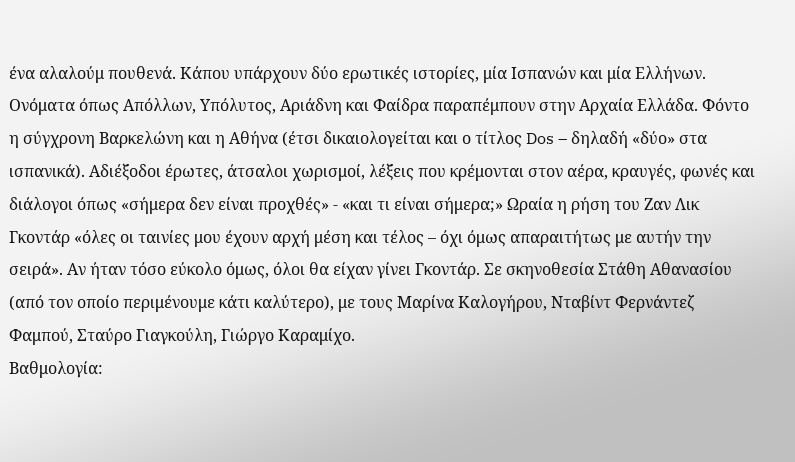ένα αλαλούμ πουθενά. Κάπου υπάρχουν δύο ερωτικές ιστορίες, μία Ισπανών και μία Ελλήνων. Ονόματα όπως Απόλλων, Υπόλυτος, Αριάδνη και Φαίδρα παραπέμπουν στην Αρχαία Ελλάδα. Φόντο η σύγχρονη Βαρκελώνη και η Αθήνα (έτσι δικαιολογείται και ο τίτλος Dos – δηλαδή «δύο» στα ισπανικά). Αδιέξοδοι έρωτες, άτσαλοι χωρισμοί, λέξεις που κρέμονται στον αέρα, κραυγές, φωνές και διάλογοι όπως «σήμερα δεν είναι προχθές» - «και τι είναι σήμερα;» Ωραία η ρήση του Ζαν Λικ Γκοντάρ «όλες οι ταινίες μου έχουν αρχή μέση και τέλος – όχι όμως απαραιτήτως με αυτήν την σειρά». Αν ήταν τόσο εύκολο όμως, όλοι θα είχαν γίνει Γκοντάρ. Σε σκηνοθεσία Στάθη Αθανασίου (από τον οποίο περιμένουμε κάτι καλύτερο), με τους Μαρίνα Καλογήρου, Νταβίντ Φερνάντεζ Φαμπού, Σταύρο Γιαγκούλη, Γιώργο Καραμίχο.
Βαθμολογία: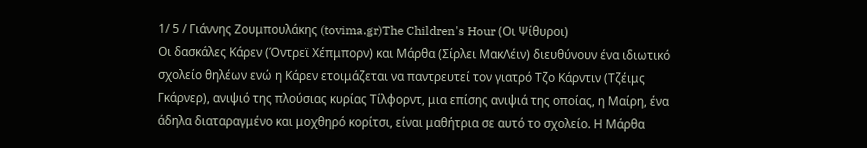1/ 5 / Γιάννης Ζουμπουλάκης (tovima.gr)The Children's Hour (Οι Ψίθυροι)
Οι δασκάλες Κάρεν (Όντρεϊ Χέπμπορν) και Μάρθα (Σίρλει ΜακΛέιν) διευθύνουν ένα ιδιωτικό σχολείο θηλέων ενώ η Κάρεν ετοιμάζεται να παντρευτεί τον γιατρό Τζο Κάρντιν (Τζέιμς Γκάρνερ), ανιψιό της πλούσιας κυρίας Τίλφορντ, μια επίσης ανιψιά της οποίας, η Μαίρη, ένα άδηλα διαταραγμένο και μοχθηρό κορίτσι, είναι μαθήτρια σε αυτό το σχολείο. Η Μάρθα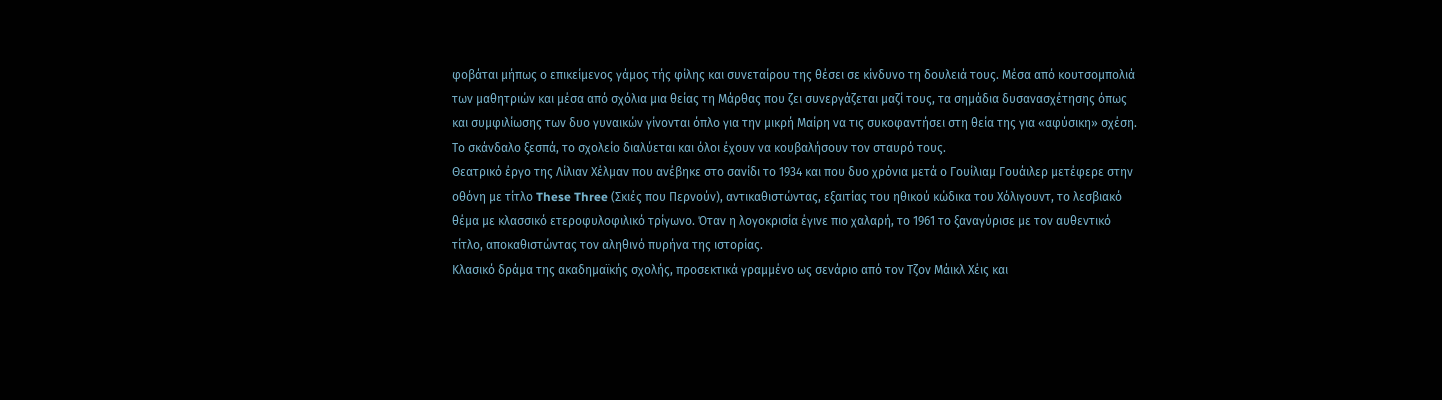φοβάται μήπως ο επικείμενος γάμος τής φίλης και συνεταίρου της θέσει σε κίνδυνο τη δουλειά τους. Μέσα από κουτσομπολιά των μαθητριών και μέσα από σχόλια μια θείας τη Μάρθας που ζει συνεργάζεται μαζί τους, τα σημάδια δυσανασχέτησης όπως και συμφιλίωσης των δυο γυναικών γίνονται όπλο για την μικρή Μαίρη να τις συκοφαντήσει στη θεία της για «αφύσικη» σχέση. Το σκάνδαλο ξεσπά, το σχολείο διαλύεται και όλοι έχουν να κουβαλήσουν τον σταυρό τους.
Θεατρικό έργο της Λίλιαν Χέλμαν που ανέβηκε στο σανίδι το 1934 και που δυο χρόνια μετά ο Γουίλιαμ Γουάιλερ μετέφερε στην οθόνη με τίτλο These Three (Σκιές που Περνούν), αντικαθιστώντας, εξαιτίας του ηθικού κώδικα του Χόλιγουντ, το λεσβιακό θέμα με κλασσικό ετεροφυλοφιλικό τρίγωνο. Όταν η λογοκρισία έγινε πιο χαλαρή, το 1961 το ξαναγύρισε με τον αυθεντικό τίτλο, αποκαθιστώντας τον αληθινό πυρήνα της ιστορίας.
Κλασικό δράμα της ακαδημαϊκής σχολής, προσεκτικά γραμμένο ως σενάριο από τον Τζον Μάικλ Χέις και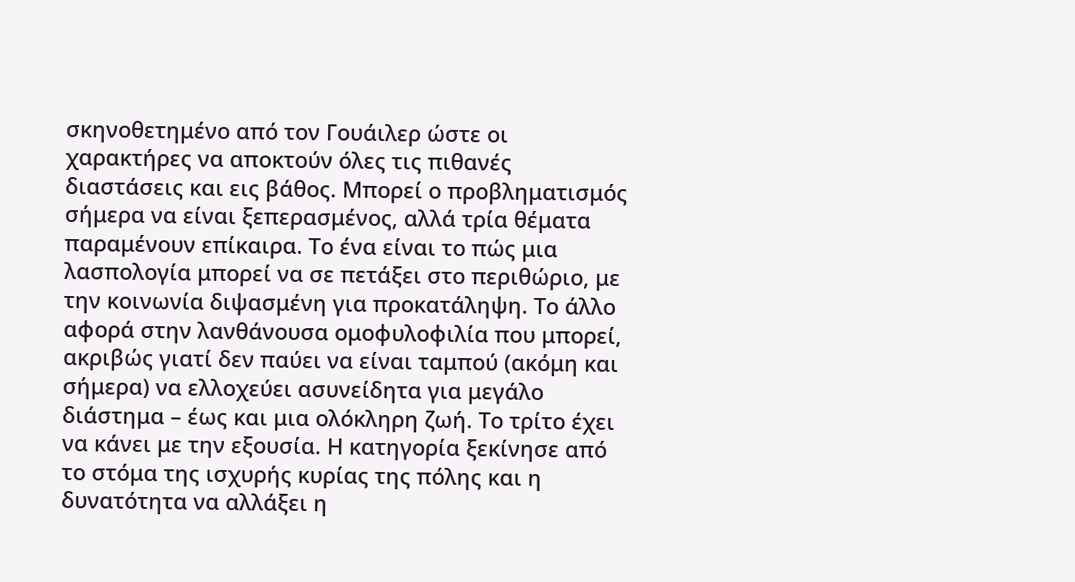σκηνοθετημένο από τον Γουάιλερ ώστε οι χαρακτήρες να αποκτούν όλες τις πιθανές διαστάσεις και εις βάθος. Μπορεί ο προβληματισμός σήμερα να είναι ξεπερασμένος, αλλά τρία θέματα παραμένουν επίκαιρα. Το ένα είναι το πώς μια λασπολογία μπορεί να σε πετάξει στο περιθώριο, με την κοινωνία διψασμένη για προκατάληψη. Το άλλο αφορά στην λανθάνουσα ομοφυλοφιλία που μπορεί, ακριβώς γιατί δεν παύει να είναι ταμπού (ακόμη και σήμερα) να ελλοχεύει ασυνείδητα για μεγάλο διάστημα – έως και μια ολόκληρη ζωή. Το τρίτο έχει να κάνει με την εξουσία. Η κατηγορία ξεκίνησε από το στόμα της ισχυρής κυρίας της πόλης και η δυνατότητα να αλλάξει η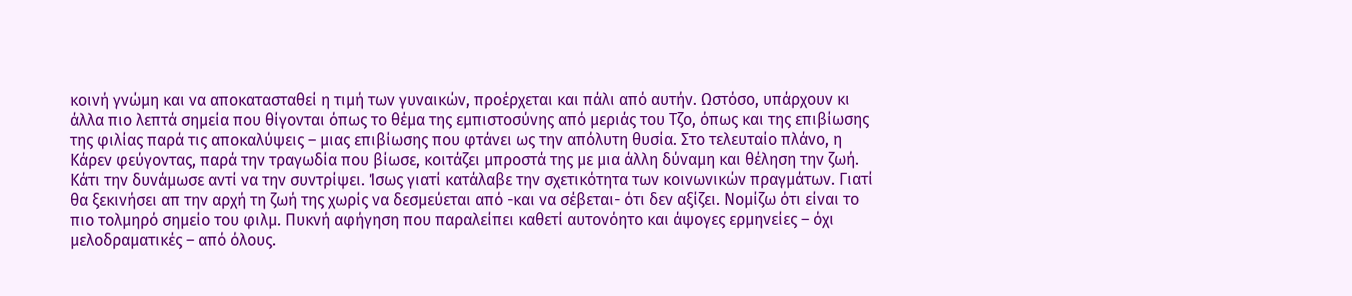κοινή γνώμη και να αποκατασταθεί η τιμή των γυναικών, προέρχεται και πάλι από αυτήν. Ωστόσο, υπάρχουν κι άλλα πιο λεπτά σημεία που θίγονται όπως το θέμα της εμπιστοσύνης από μεριάς του Τζο, όπως και της επιβίωσης της φιλίας παρά τις αποκαλύψεις – μιας επιβίωσης που φτάνει ως την απόλυτη θυσία. Στο τελευταίο πλάνο, η Κάρεν φεύγοντας, παρά την τραγωδία που βίωσε, κοιτάζει μπροστά της με μια άλλη δύναμη και θέληση την ζωή. Κάτι την δυνάμωσε αντί να την συντρίψει. Ίσως γιατί κατάλαβε την σχετικότητα των κοινωνικών πραγμάτων. Γιατί θα ξεκινήσει απ την αρχή τη ζωή της χωρίς να δεσμεύεται από -και να σέβεται- ότι δεν αξίζει. Νομίζω ότι είναι το πιο τολμηρό σημείο του φιλμ. Πυκνή αφήγηση που παραλείπει καθετί αυτονόητο και άψογες ερμηνείες – όχι μελοδραματικές – από όλους.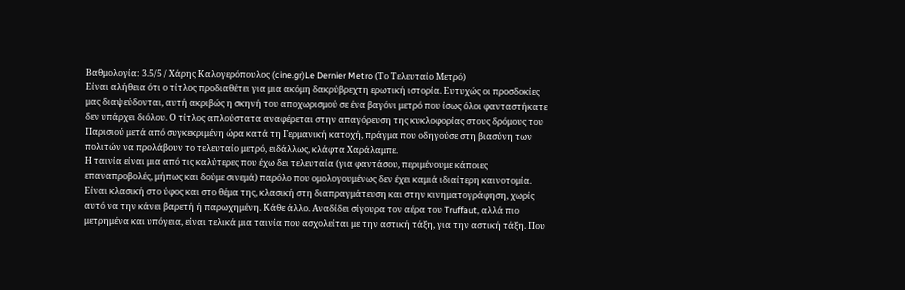Βαθμολογία: 3.5/5 / Χάρης Καλογερόπουλος (cine.gr)Le Dernier Metro (Το Τελευταίο Μετρό)
Είναι αλήθεια ότι ο τίτλος προδιαθέτει για μια ακόμη δακρύβρεχτη ερωτική ιστορία. Ευτυχώς οι προσδοκίες μας διαψεύδονται, αυτή ακριβώς η σκηνή του αποχωρισμού σε ένα βαγόνι μετρό που ίσως όλοι φανταστήκατε δεν υπάρχει διόλου. Ο τίτλος απλούστατα αναφέρεται στην απαγόρευση της κυκλοφορίας στους δρόμους του Παρισιού μετά από συγκεκριμένη ώρα κατά τη Γερμανική κατοχή, πράγμα που οδηγούσε στη βιασύνη των πολιτών να προλάβουν το τελευταίο μετρό, ειδάλλως, κλάφτα Χαράλαμπε.
Η ταινία είναι μια από τις καλύτερες που έχω δει τελευταία (για φαντάσου, περιμένουμε κάποιες επαναπροβολές, μήπως και δούμε σινεμά) παρόλο που ομολογουμένως δεν έχει καμιά ιδιαίτερη καινοτομία. Είναι κλασική στο ύφος και στο θέμα της, κλασική στη διαπραγμάτευση και στην κινηματογράφηση, χωρίς αυτό να την κάνει βαρετή ή παρωχημένη. Κάθε άλλο. Αναδίδει σίγουρα τον αέρα του Truffaut, αλλά πιο μετρημένα και υπόγεια, είναι τελικά μια ταινία που ασχολείται με την αστική τάξη, για την αστική τάξη. Που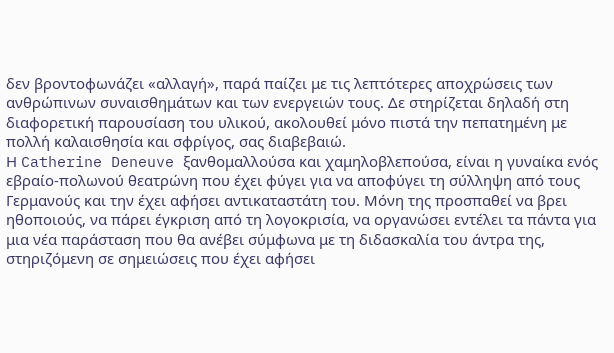δεν βροντοφωνάζει «αλλαγή», παρά παίζει με τις λεπτότερες αποχρώσεις των ανθρώπινων συναισθημάτων και των ενεργειών τους. Δε στηρίζεται δηλαδή στη διαφορετική παρουσίαση του υλικού, ακολουθεί μόνο πιστά την πεπατημένη με πολλή καλαισθησία και σφρίγος, σας διαβεβαιώ.
Η Catherine Deneuve ξανθομαλλούσα και χαμηλοβλεπούσα, είναι η γυναίκα ενός εβραίο-πολωνού θεατρώνη που έχει φύγει για να αποφύγει τη σύλληψη από τους Γερμανούς και την έχει αφήσει αντικαταστάτη του. Μόνη της προσπαθεί να βρει ηθοποιούς, να πάρει έγκριση από τη λογοκρισία, να οργανώσει εντέλει τα πάντα για μια νέα παράσταση που θα ανέβει σύμφωνα με τη διδασκαλία του άντρα της, στηριζόμενη σε σημειώσεις που έχει αφήσει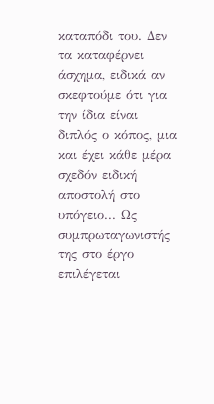καταπόδι του. Δεν τα καταφέρνει άσχημα, ειδικά αν σκεφτούμε ότι για την ίδια είναι διπλός ο κόπος, μια και έχει κάθε μέρα σχεδόν ειδική αποστολή στο υπόγειο... Ως συμπρωταγωνιστής της στο έργο επιλέγεται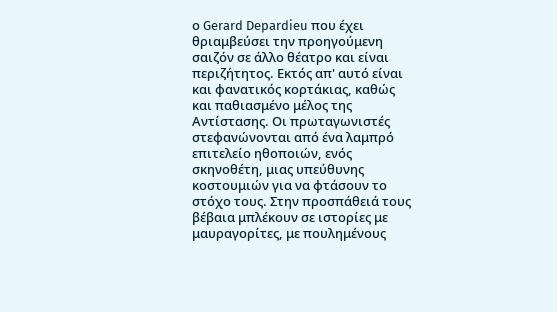ο Gerard Depardieu που έχει θριαμβεύσει την προηγούμενη σαιζόν σε άλλο θέατρο και είναι περιζήτητος. Εκτός απ' αυτό είναι και φανατικός κορτάκιας, καθώς και παθιασμένο μέλος της Αντίστασης. Οι πρωταγωνιστές στεφανώνονται από ένα λαμπρό επιτελείο ηθοποιών, ενός σκηνοθέτη, μιας υπεύθυνης κοστουμιών για να φτάσουν το στόχο τους. Στην προσπάθειά τους βέβαια μπλέκουν σε ιστορίες με μαυραγορίτες, με πουλημένους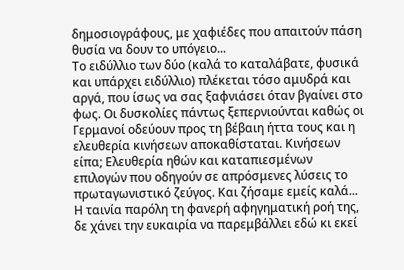δημοσιογράφους, με χαφιέδες που απαιτούν πάση θυσία να δουν το υπόγειο...
Το ειδύλλιο των δύο (καλά το καταλάβατε, φυσικά και υπάρχει ειδύλλιο) πλέκεται τόσο αμυδρά και αργά, που ίσως να σας ξαφνιάσει όταν βγαίνει στο φως. Οι δυσκολίες πάντως ξεπερνιούνται καθώς οι Γερμανοί οδεύουν προς τη βέβαιη ήττα τους και η ελευθερία κινήσεων αποκαθίσταται. Κινήσεων είπα; Ελευθερία ηθών και καταπιεσμένων επιλογών που οδηγούν σε απρόσμενες λύσεις το πρωταγωνιστικό ζεύγος. Και ζήσαμε εμείς καλά...
Η ταινία παρόλη τη φανερή αφηγηματική ροή της, δε χάνει την ευκαιρία να παρεμβάλλει εδώ κι εκεί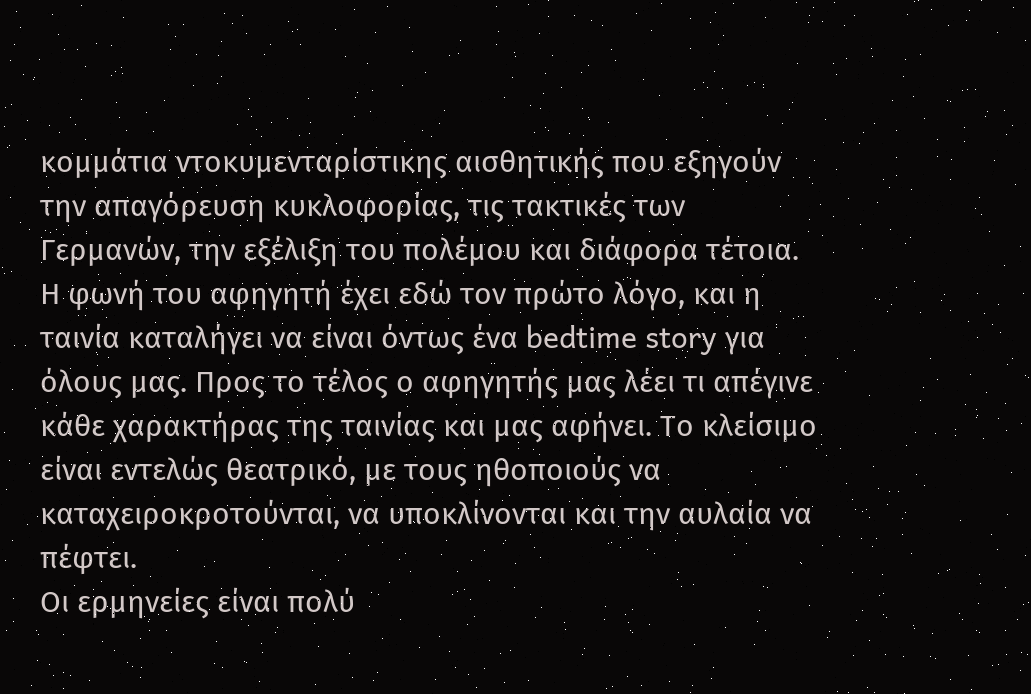κομμάτια ντοκυμενταρίστικης αισθητικής που εξηγούν την απαγόρευση κυκλοφορίας, τις τακτικές των Γερμανών, την εξέλιξη του πολέμου και διάφορα τέτοια. Η φωνή του αφηγητή έχει εδώ τον πρώτο λόγο, και η ταινία καταλήγει να είναι όντως ένα bedtime story για όλους μας. Προς το τέλος ο αφηγητής μας λέει τι απέγινε κάθε χαρακτήρας της ταινίας και μας αφήνει. Το κλείσιμο είναι εντελώς θεατρικό, με τους ηθοποιούς να καταχειροκροτούνται, να υποκλίνονται και την αυλαία να πέφτει.
Οι ερμηνείες είναι πολύ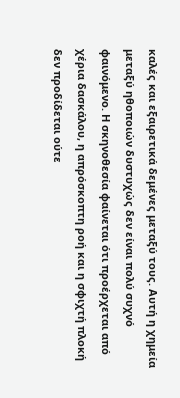καλές και εξαιρετικά δεμένες μεταξύ τους. Αυτή η χημεία μεταξύ ηθοποιών δυστυχώς δεν είναι πολύ συχνό φαινόμενο. Η σκηνοθεσία φαίνεται ότι προέρχεται από χέρια δασκάλου, η απρόσκοπτη ροή και η σφιχτή πλοκή δεν προδίδεται ούτε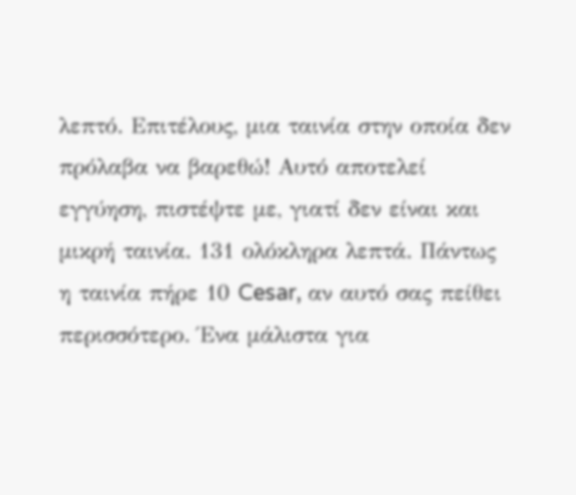λεπτό. Επιτέλους, μια ταινία στην οποία δεν πρόλαβα να βαρεθώ! Αυτό αποτελεί εγγύηση, πιστέψτε με, γιατί δεν είναι και μικρή ταινία. 131 ολόκληρα λεπτά. Πάντως η ταινία πήρε 10 Cesar, αν αυτό σας πείθει περισσότερο. Ένα μάλιστα για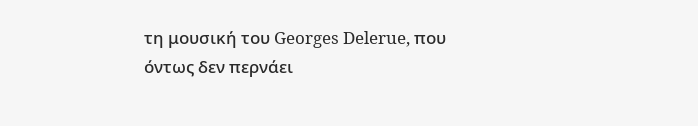τη μουσική του Georges Delerue, που όντως δεν περνάει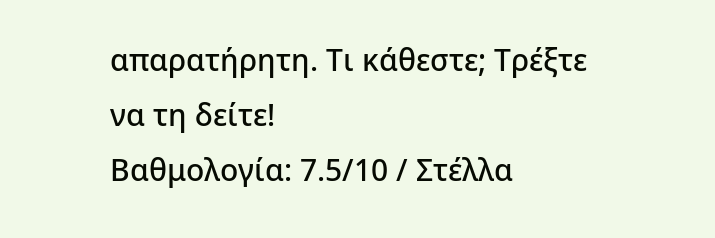απαρατήρητη. Τι κάθεστε; Τρέξτε να τη δείτε!
Βαθμολογία: 7.5/10 / Στέλλα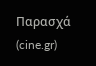Παρασχά (cine.gr)